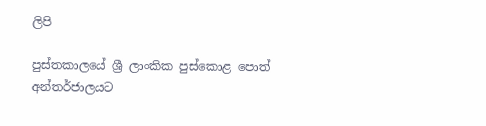ලිපි

පුස්තකාලයේ ශ්‍රී ලාංකික පුස්කොළ පොත් අන්තර්ජාලයට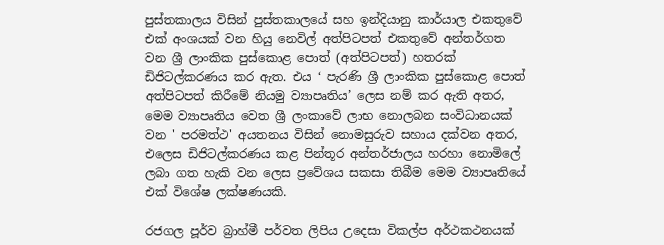පුස්තකාලය විසින් පුස්තකාලයේ සහ ඉන්දියානු කාර්යාල එකතුවේ එක් අංශයක් වන හියු නෙවිල් අත්පිටපත් එකතුවේ අන්තර්ගත වන ශ්‍රී ලාංකික පුස්කොළ පොත් (අත්පිටපත්) හතරක් ඩිජිටල්කරණය කර ඇත. එය ‘ පැරණි ශ්‍රී ලාංකික පුස්කොළ පොත් අත්පිටපත් කිරීමේ නියමු ව්‍යාපෘතිය’ ලෙස නම් කර ඇති අතර, මෙම ව්‍යාපෘතිය වෙත ශ්‍රී ලංකාවේ ලාභ නොලබන සංවිධානයක් වන ' පරමත්ථ' අයතනය විසින් නොමසුරුව සහාය දක්වන අතර, එලෙස ඩිජිටල්කරණය කළ පින්තූර අන්තර්ජාලය හරහා නොමිලේ ලබා ගත හැකි වන ලෙස ප්‍රවේශය සකසා තිබීම මෙම ව්‍යාපෘතියේ එක් විශේෂ ලක්ෂණයකි.

රජගල පූර්ව බ්‍රාහ්මී පර්වත ලිපිය උදෙසා විකල්ප අර්ථකථනයක්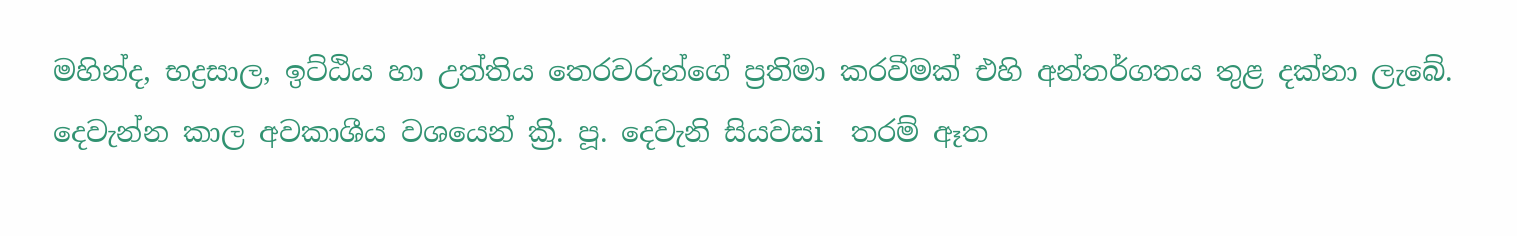මහින්ද, භද්‍රසාල, ඉට්ඨිය හා උත්තිය තෙරවරුන්ගේ ප්‍රතිමා කරවීමක් එහි අන්තර්ගතය තුළ දක්නා ලැබේ. දෙවැන්න කාල අවකාශීය වශයෙන් ක්‍රි. පූ. දෙවැනි සියවසi  තරම් ඈත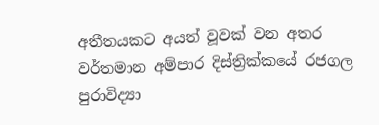අතීතයකට අයත් වූවක් වන අතර වර්තමාන අම්පාර දිස්ත්‍රික්කයේ රජගල පුරාවිද්‍යා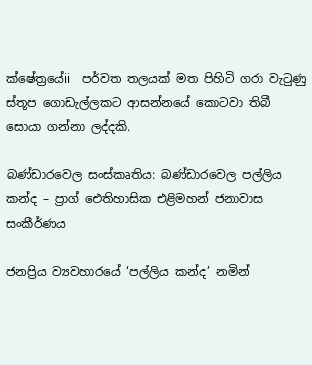ක්ෂේත්‍රයේii  පර්වත තලයක් මත පිහිටි ගරා වැටුණු ස්තූප ගොඩැල්ලකට ආසන්නයේ කොටවා තිබී සොයා ගන්නා ලද්දකි.

බණ්ඩාරවෙල සංස්කෘතිය: බණ්ඩාරවෙල පල්ලිය කන්ද – ප්‍රාග් ඓතිහාසික එළිමහන් ජනාවාස සංකීර්ණය

ජනප්‍රිය ව්‍යවහාරයේ ‘පල්ලිය කන්ද’ නමින්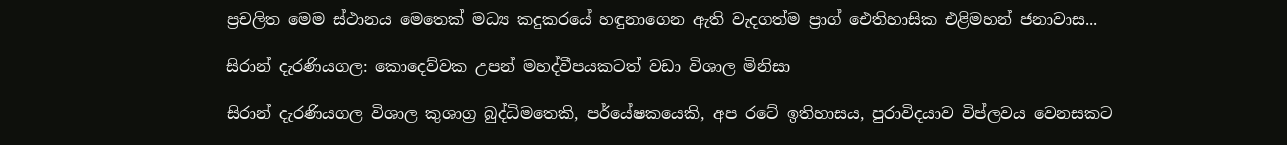ප්‍රචලිත මෙම ස්ථානය මෙතෙක් මධ්‍ය කදුකරයේ හඳුනාගෙන ඇති වැදගත්ම ප්‍රාග් ඓතිහාසික එළිමහන් ජනාවාස...

සිරාන් දැරණියගල: කොදෙව්වක උපන් මහද්වීපයකටත් වඩා විශාල මිනිසා

සිරාන් දැරණියගල විශාල කුශාග්‍ර බුද්ධිමතෙකි, පර්යේෂකයෙකි, අප රටේ ඉතිහාසය, පුරාවිදයාව විප්ලවය වෙනසකට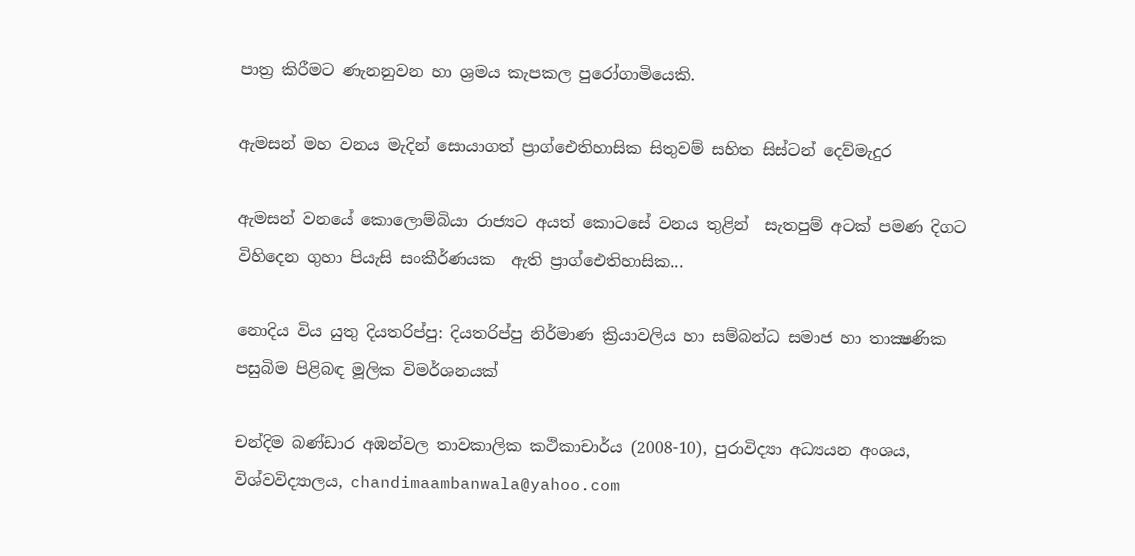පාත්‍ර කිරීමට ණැනනුවන හා ශ්‍රමය කැපකල පුරෝගාමියෙකි.

ඇමසන් මහ වනය මැදින් සොයාගත් ප්‍රාග්ඓතිහාසික සිතුවම් සහිත සිස්ටන් දෙව්මැදුර

ඇමසන් වනයේ කොලොම්බියා රාජ්‍යට අයත් කොටසේ වනය තුළින්  සැතපුම් අටක් පමණ දිගට විහිදෙන ගුහා පියැසි සංකීර්ණයක  ඇති ප්‍රාග්ඓතිහාසික...

නොදිය විය යුතු දියතරිප්පු: දියතරිප්පු නිර්මාණ ක්‍රියාවලිය හා සම්බන්ධ සමාජ හා තාක්‍ෂණික පසුබිම පිළිබඳ මූලික විමර්ශනයක්

චන්දිම බණ්ඩාර අඹන්වල තාවකාලික කථිකාචාර්ය (2008-10), පුරාවිද්‍යා අධ්‍යයන අංශය, විශ්වවිද්‍යාලය, chandimaambanwala@yahoo.com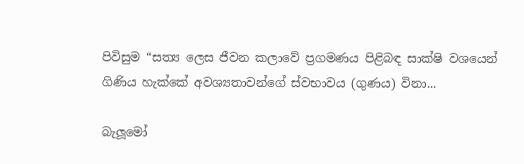පිවිසුම “සත්‍ය ලෙස ජීවන කලාවේ ප්‍රගමණය පිළිබඳ සාක්ෂි වශයෙන් ගිණිය හැක්කේ අවශ්‍යතාවන්ගේ ස්වභාවය (ගුණය) විනා...

බැලූමෝ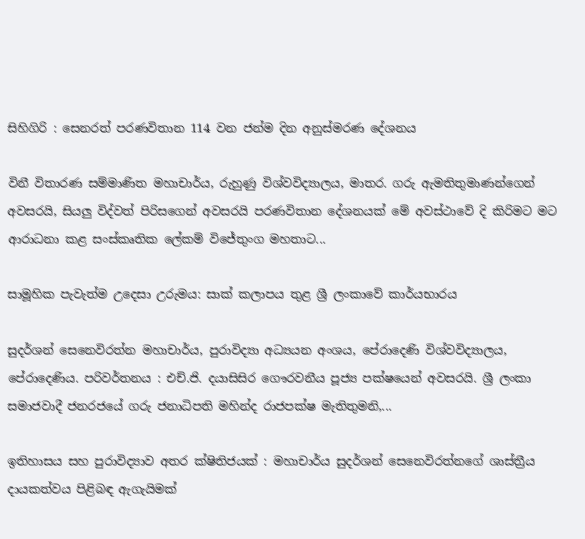සිහිගිරි : සෙනරත් පරණවිතාන 114 වන ජන්ම දින අනුස්මරණ දේශනය

විනී විතාරණ සම්මාණිත මහාචාර්ය, රුහුණු විශ්වවිද්‍යාලය, මාතර. ගරු ඇමතිතුමාණන්ගෙන් අවසරයි, සියලු විද්වත් පිරිසගෙන් අවසරයි පරණවිතාන දේශනයක් මේ අවස්ථාවේ දි කිරිමට මට ආරාධනා කළ සංස්කෘතික ලේකම් විජේතුංග මහතාට...

සාමූහික පැවැත්ම උදෙසා උරුමය: සාක් කලාපය තුළ ශ්‍රී ලංකාවේ කාර්යභාරය

සුදර්ශන් සෙනෙවිරත්න මහාචාර්ය, පුරාවිද්‍යා අධ්‍යයන අංශය, පේරාදෙණි විශ්වවිද්‍යාලය, පේරාදෙණිය. පරිවර්තනය : එච්.ජි. දයාසිසිර ගෞරවනීය පූජ්‍ය පක්ෂයෙන් අවසරයි. ශ්‍රී ලංකා සමාජවාදී ජනරජයේ ගරු ජනාධිපති මහින්ද රාජපක්ෂ මැතිතුමනි,...

ඉතිහාසය සහ පුරාවිද්‍යාව අතර ක්ෂිතිජයක් : මහාචාර්ය සුදර්ශන් සෙනෙවිරත්නගේ ශාස්ත්‍රීය දායකත්වය පිළිබඳ ඇගැයිමක්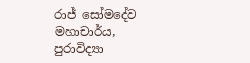රාජ් සෝමදේව මහාචාර්ය, පුරාවිද්‍යා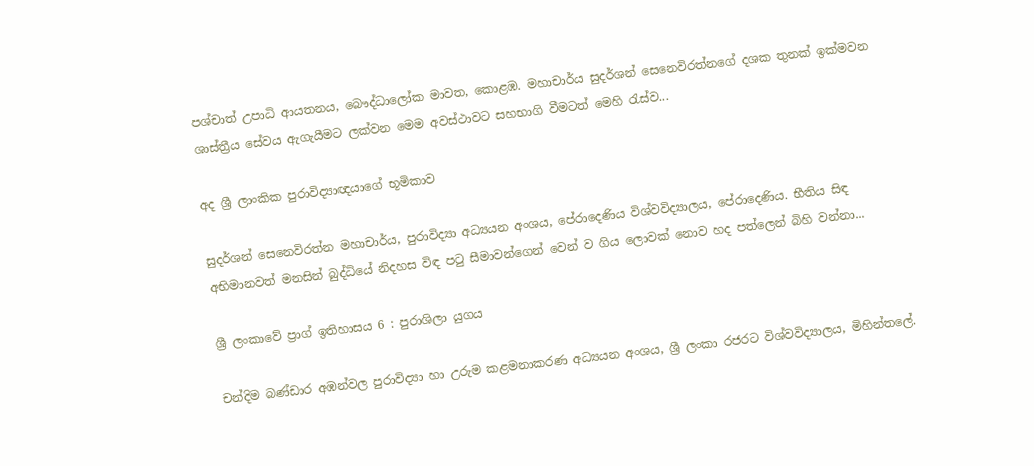පශ්චාත් උපාධි ආයතනය, බෞද්ධාලෝක මාවත, කොළඹ. මහාචාර්ය සුදර්ශන් සෙනෙවිරත්නගේ දශක තුනක් ඉක්මවන ශාස්ත්‍රීය සේවය ඇගැයීමට ලක්වන මෙම අවස්ථාවට සහභාගි වීමටත් මෙහි රැස්ව...

අද ශ්‍රී ලාංකික පුරාවිද්‍යාඥයාගේ භූමිකාව

සුදර්ශන් සෙනෙවිරත්න මහාචාර්ය, පුරාවිද්‍යා අධ්‍යයන අංශය, පේරාදෙණිය විශ්වවිද්‍යාලය, පේරාදෙණිය. භීතිය සිඳ අභිමානවත් මනසින් බුද්ධියේ නිදහස විඳ පටු සීමාවන්ගෙන් වෙන් ව ගිය ලොවක් නොව හද පත්ලෙන් බිහි වන්නා...

ශ්‍රී ලංකාවේ ප්‍රාග් ඉතිහාසය 6 : පුරාශිලා යුගය

චන්දිම බණ්ඩාර අඹන්වල පුරාවිද්‍යා හා උරුම කළමනාකරණ අධ්‍යයන අංශය, ශ්‍රී ලංකා රජරට විශ්වවිද්‍යාලය, මිහින්තලේ.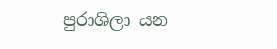පුරාශිලා යන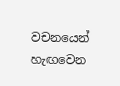වචනයෙන් හැඟවෙන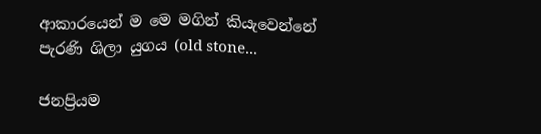ආකාරයෙන් ම මෙ මගින් කියැවෙන්නේ පැරණි ශිලා යුගය (old stone...

ජනප්‍රියම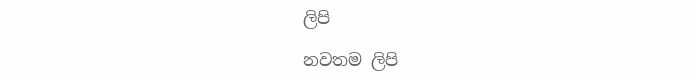ලිපි

නවතම ලිපි